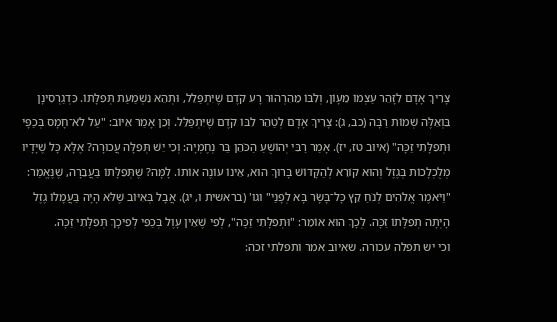צָרִיךְ אָדָם לִזָּהֵר עַצְמוֹ מֵעָוֹן, וְלִבּוֹ מֵהִרְהוּר רָע קֹדֶם שֶׁיִּתְפַּלֵל, וּתְהֵא נִשְׁמַעַת תְּפִלָּתוֹ. כִּדְגַרְסִינָן בִּוְאֵלֶּה שְׁמוֹת רַבָּה (כב, ג): צָרִיךְ אָדָם לְטַהֵר לִבּוֹ קֹדֶם שֶׁיִּתְפַּלֵּל. וְכֵן אָמַר אִיּוֹב: "עַל לֹא־חָמָס בְּכַפָּי וּתְפִלָּתִי זַכָּה" (איוב טז, יז). אָמַר רַבִּי יְהוֹשֻׁעַ הַכֹּהֵן בַּר נְחֶמְיָה: וְכִי יֵשׁ תְּפִלָּה עֲכוּרָה? אֶלָּא כָּל שֶׁיָּדָיו מְלֻכְלָכוֹת בְּגֶזֶל וְהוּא קוֹרֵא לְהַקָּדוֹשׁ בָּרוּךְ הוּא, אֵינוֹ עוֹנֶה אוֹתוֹ. לָמָּה? שֶׁתְּפִלָּתוֹ בַּעֲבֵרָה, שֶׁנֶּאֱמַר: "וַיֹּאמֶר אֱלֹהִים לְנֹחַ קֵץ כָּל־בָּשָׂר בָּא לְפָנַי" וגו' (בראשית ו, יג). אֲבָל בְּאִיּוֹב שֶׁלֹּא הָיָה בַּעֲמָלוֹ גֶזֶל הָיְתָה תְפִלָּתוֹ זַכָּה. לְכָךְ הוּא אוֹמֵר: "וּתְפִלָּתִי זַכָּה", לְפִי שֶׁאֵין עָוֶל בְּכַפִּי לְפִיכָךְ תְּפִלָּתִי זַכָּה.
וכי יש תפלה עכורה. שאיוב אמר ותפלתי זכה: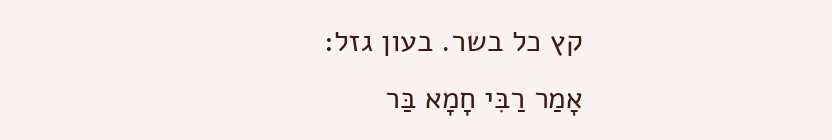קץ כל בשר. בעון גזל:
אָמַר רַבִּי חָמָא בַּר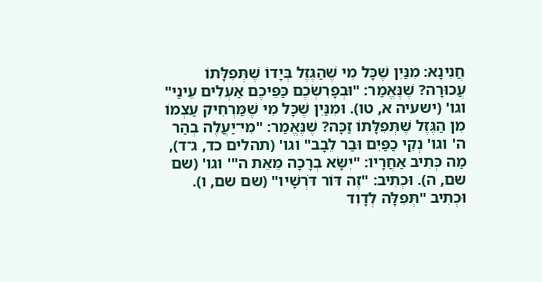חֲנִינָא: מִנַּיִן שֶׁכָּל מִי שֶׁהַגֶּזֶל בְּיָדוֹ שֶׁתְּפִלָּתוֹ עֲכוּרָה? שֶׁנֶּאֱמַר: "וּבְפָרִשְׂכֶם כַּפֵּיכֶם אַעְלִים עֵינַי" וגו' (ישעיה א, טו). וּמִנַּיִן שֶׁכָּל מִי שֶׁמַּרְחִיק עַצְמוֹ מִן הַגֶּזֶל שֶׁתְּפִלָּתוֹ זַכָּה? שֶׁנֶּאֱמַר: "מִי־יַעֲלֶה בְהַר ה' וגו' נְקִי כַפַּיִם וּבַר לֵבָב" וגו' (תהלים כד, ג־ד), מַה כְּתִיב אַחֲרָיו: "יִשָּׂא בְרָכָה מֵאֵת ה"' וגו' (שם שם, ה). וּכְתִיב: "זֶה דּוֹר דֹּרְשָׁיו" (שם שם, ו). וּכְתִיב "תְּפִלָּה לְדָוִד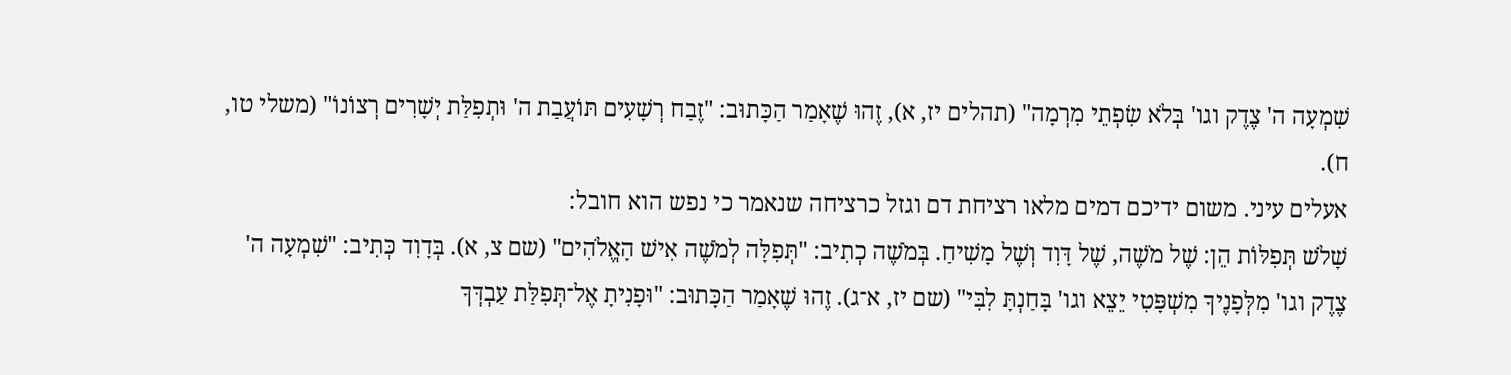שִׁמְעָה ה' צֶדֶק וגו' בְּלֹא שִׂפְתֵי מִרְמָה" (תהלים יז, א), זֶהוּ שֶׁאָמַר הַכָּתוּב: "זֶבַח רְשָׁעִים תּוֹעֲבַת ה' וּתְפִלַּת יְשָׁרִים רְצוֹנוֹ" (משלי טו, ח).
אעלים עיני. משום ידיכם דמים מלאו רציחת דם וגזל כרציחה שנאמר כי נפש הוא חובל:
שָׁלֹשׁ תְּפִלּוֹת הֵן: שֶׁל מֹשֶׁה, שֶׁל דָּוִד וְשֶׁל מָשִׁיחַ. בְּמֹשֶׁה כְתִיב: "תְּפִלָּה לְמֹשֶׁה אִישׁ הָאֱלֹהִים" (שם צ, א). בְּדָוִד כְּתִיב: "שִׁמְעָה ה' צֶדֶק וגו' מִלְּפָנֶיךָ מִשְׁפָּטִי יֵצֵא וגו' בָּחַנְתָּ לִבִּי" (שם יז, א־ג). זֶהוּ שֶׁאָמַר הַכָּתוּב: "וּפָנִיתָ אֶל־תְּפִלַּת עַבְדְּךָ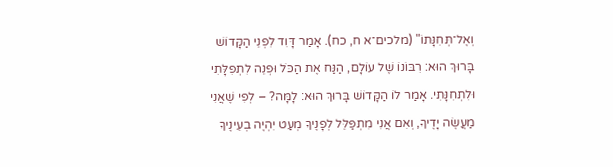וְאֶל־תְּחִנָּתוֹ" (מלכים־א ח, כח). אָמַר דָּוִד לִפְנֵי הַקָּדוֹשׁ בָּרוּךְ הוּא: רִבּוֹנוֹ שֶׁל עוֹלָם, הַנַּח אֶת הַכֹּל וּפְנֵה לִתְפִלָּתִי וּלִתְחִנָּתִי. אָמַר לוֹ הַקָּדוֹשׁ בָּרוּךְ הוּא: לָמָּה? – לְפִי שֶׁאֲנִי מַעֲשֶׂה יָדֶיךָ, וְאִם אֲנִי מִתְפַּלֵּל לְפָנֶיךָ מְעַט יִהְיֶה בְעֵינֶיךָ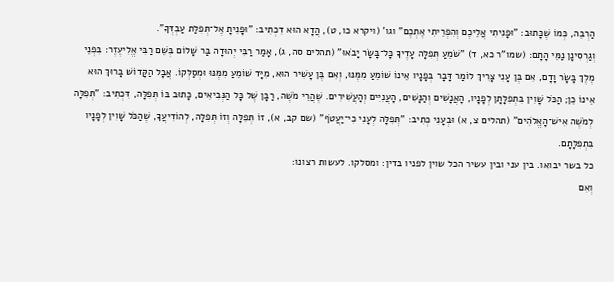הַרְבֵּה, כְּמוֹ שֶׁכָּתוּב: "וּפָנִיתִי אֲלֵיכֶם וְהִפְרֵיתִי אֶתְכֶם" וגו' (ויקרא כו, ט), הֲדָא הוּא דִכְתִיב: "וּפָנִיתָ אֶל־תְּפִלַּת עַבְדְּךָ".
וְגַרְסִינָן נַמֵּי הָתָם: (שמו"ר כא, ד) "שֹׁמֵעַ תְּפִלָּה עָדֶיךָ כָּל־בָּשָׂר יָבֹאוּ" (תהלים סה, ג), אָמַר רַבִּי יְהוּדָה בַּר שָׁלוֹם בְּשֵׁם רַבִּי אֱלִיעֶזֶר: בִּפְנֵי מֶלֶךְ בָּשָׂר וָדָם, אִם בֶּן עָנִי צָרִיךְ לוֹמַר דָּבָר בְּפָנָיו אֵינוֹ שׁוֹמֵעַ מִמֶּנּוּ, וְאִם בֶּן עָשִׁיר הוּא, מִיָּד שׁוֹמֵעַ מִמֶּנּוּ וּמְסַלְּקוֹ. אֲבָל הַקָּדוֹשׁ בָּרוּךְ הוּא אֵינוֹ כֵן; הַכֹּל שָׁוִין בִּתְפִלָּתָן לְפָנָיו, הָאֲנָשִׁים וְהַנָּשִׁים, הָעֲנִיִּים וְהָעֲשִׁירִים. שֶׁהֲרֵי מֹשֶׁה, רַבָּן שֶׁל כָּל הַנְּבִיאִים, כָּתוּב בּוֹ תְּפִלָּה, דִּכְתִיב: "תְּפִלָּה לְמֹשֶׁה אִישׁ־הָאֱלֹהִים" (תהלים צ, א) וּבְעָנִי כְּתִיב: "תְּפִלָּה לְעָנִי כִי־יַעֲטֹף" (שם קב, א), זוֹ תְּפִלָּה וְזוֹ תְּפִלָּה, לְהוֹדִיעֲךָ, שֶׁהַכֹּל שָׁוִין לְפָנָיו בִּתְפִלָּתָם.
כל בשר יבואו. בין עני ובין עשיר הכל שוין לפניו בדין: ומסלקו. לעשות רצונו:
וְאִם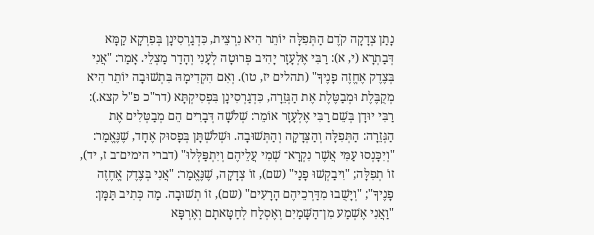נָתַן צְדָקָה קֹדֶם הַתְּפִלָּה יוֹתֵר הִיא נִרְצֵית, כִּדְגַרְסִינָן בְּפִרְקָא קַמָּא דְּבַתְרָא (י, א): רַבִּי אֶלְעָזָר יָהִיב פְּרוּטָה לְעָנִי וְהָדַר מַצְלֵי. אָמַר: "אֲנִי בְּצֶדֶק אֶחֱזֶה פָנֶיךָ" (תהלים יז, טו). וְאִם הִקְדִימָהּ בִּתְשׁוּבָה יוֹתֵר הִיא מְקֻבֶּלֶת וּמְבַטֶּלֶת אֶת הַגְּזֵרָה, כִּדְגַרְסִינָן בִּפְסִיקְתָּא (דר"כ פ"ל קצא.): רַבִּי יוּדָן בְּשֵׁם רַבִּי אֶלְעָזָר אוֹמֵר: שְׁלֹשָׁה דְּבָרִים הֵם מְבַטְּלִים אֶת הַגְּזֵרָה: הַתְּפִלָּה וְהַצְּדָקָה וְהַתְּשׁוּבָה. וּשְׁלֹשְׁתָּן בְּפָסוּק אֶחָד, שֶׁנֶּאֱמַר: "וְיִכָּנְסוּ עַמִּי אֲשֶׁר נִקְרָא־ שְׁמִי עֲלֵיהֶם וְיִתְפַּלְּלוּ" (דברי הימים־ב ז, יד), זוֹ תְפִלָּה; "וִיבַקְשׁוּ פָנַי" (שם), זוֹ צְדָקָה, שֶׁנֶּאֱמַר: "אֲנִי בְּצֶדֶק אֱחֶזֶה פָנֶיךָ"; "וְיָשֻׁבוּ מִדַּרְכֵיהֶם הָרָעִים" (שם), זוֹ תְשׁוּבָה. מַה כְּתִיב תַּמָּן: "וַאֲנִי אֶשְׁמַע מִן־הַשָּׁמַיִם וְאֶסְלַח לְחַטָּאתָם וְאֶרְפָּא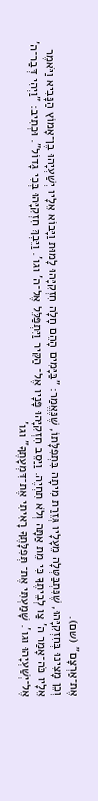אֶת־אַרְצָם" (שם).
וְכֵן מָצִינוּ בְּחִזְקִיָּהוּ, שֶׁנִּתְבַּטְּלָה מֵעָלָיו גְּזֵרַת מִיתָה בִּתְפִלָּתוֹ, שֶׁנֶּאֱמַר: "בַּיָּמִים הָהֵם חָלָה חִזְקִיָּהוּ לָמוּת וַיָּבוֹא אֵלָיו יְשַׁעְיָהוּ בֶן־אָמוֹץ הַנָּבִיא וַיֹּאמֶר אֵלָיו כֹּה־אָמַר ה' צַו לְבֵיתֶךָ כִּי מֵת אַתָּה וְלֹא תִחְיֶה. וַיַּסֵב חִזְקִיָּהוּ פָּנָיו אֶל־ הַקִּיר וַיִּתְפַּלֵּל אֶל־ה' וגו'. וַיֵּבְךְּ חִזְקִיָּהוּ בְּכִי גָדוֹל". וּכְתִיב: "וַיְהִי דְּבַר־ה' אֶל־יְשַׁעְיָהוּ וגו'. שָׁמַעְתִּי אֶת־ תְּפִלָּתֶךָ רָאִיתִי אֶת־דִּמְעָתֶךָ" וגו'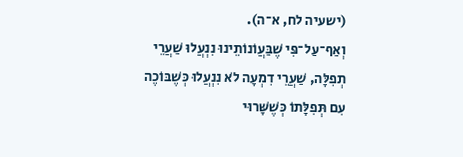(ישעיה לח, א־ה).
וְאַף־עַל־פִּי שֶׁבַּעֲוֹנוֹתֵינוּ נִנְעֲלוּ שַׁעֲרֵי תְפִלָּה, שַׁעֲרֵי דִמְעָה לֹא נִנְעֲלוּ כְּשֶׁבּוֹכֶה עִם תְּפִלָּתוֹ כְּשֶׁשָּׁרוּי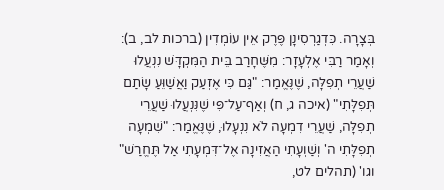בְּצָרָה. כִּדְגַרְסִינָן פֶּרֶק אֵין עוֹמְדִין (ברכות לב, ב): וְאָמַר רַבִּי אֶלְעָזָר: מִשֶּׁחָרַב בֵּית הַמִּקְדָּשׁ נִנְעֲלוּ שַׁעֲרֵי תְפִלָּה, שֶׁנֶּאֱמַר: "גַּם כִּי אֶזְעַק וַאֲשַׁוֵּעַ שָׂתַם תְּפִלָּתִי" (איכה ג, ח) וְאַף־עַל־פִּי שֶׁנִּנְעֲלוּ שַׁעֲרֵי תְפִלָּה, שַׁעֲרֵי דִמְעָה לֹא נִנְעָלוּ, שֶׁנֶּאֱמַר: "שִׁמְעָה תְפִלָּתִי ה' וְשַׁוְעָתִי הַאֲזִינָה אֶל־דִּמְעָתִי אַל תֶּחֱרַשׁ" וגו' (תהלים לט,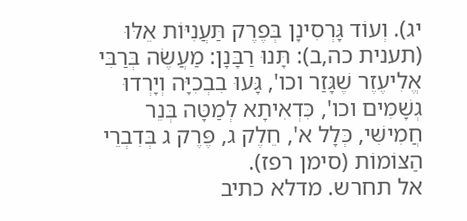יג). וְעוֹד גָּרְסִינָן בְּפֶרֶק תַּעֲנִיּוֹת אֵלּוּ (תענית כה,ב): תָּנוּ רַבָּנָן: מַעֲשֶׂה בְּרַבִּי אֱלִיעֶזֶר שֶׁגָּזַר וכו', גָּעוּ בִבְכִיָּה וְיָרְדוּ גְשָׁמִים וכו', כִּדְאִיתָא לְמַטָּה בְּנֵר חֲמִישִּׁי, כְּלָל א', חֵלֶק ג, פֶּרֶק ג בְּדִבְרֵי הַצּוֹמוֹת (סימן רפז).
אל תחרש. מדלא כתיב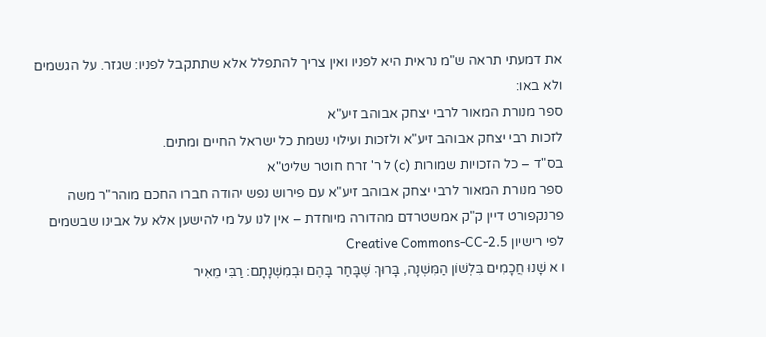את דמעתי תראה ש"מ נראית היא לפניו ואין צריך להתפלל אלא שתתקבל לפניו: שגזר. על הגשמים ולא באו:
ספר מנורת המאור לרבי יצחק אבוהב זיע"א
לזכות רבי יצחק אבוהב זיע"א ולזכות ועילוי נשמת כל ישראל החיים ומתים.
בס"ד – כל הזכויות שמורות (c) ל ר' זרח חוטר שליט"א
ספר מנורת המאור לרבי יצחק אבוהב זיע"א עם פירוש נפש יהודה חברו החכם מוהר"ר משה פרנקפורט דיין ק"ק אמשטרדם מהדורה מיוחדת – אין לנו על מי להישען אלא על אבינו שבשמים
לפי רישיון Creative Commons-CC-2.5
ו א שָׁנוּ חֲכָמִים בִּלְשׁוֹן הַמִּשְׁנָה, בָּרוּךְ שֶׁבָּחַר בָּהֶם וּבְמִשְׁנָתָם: רַבִּי מֵאִיר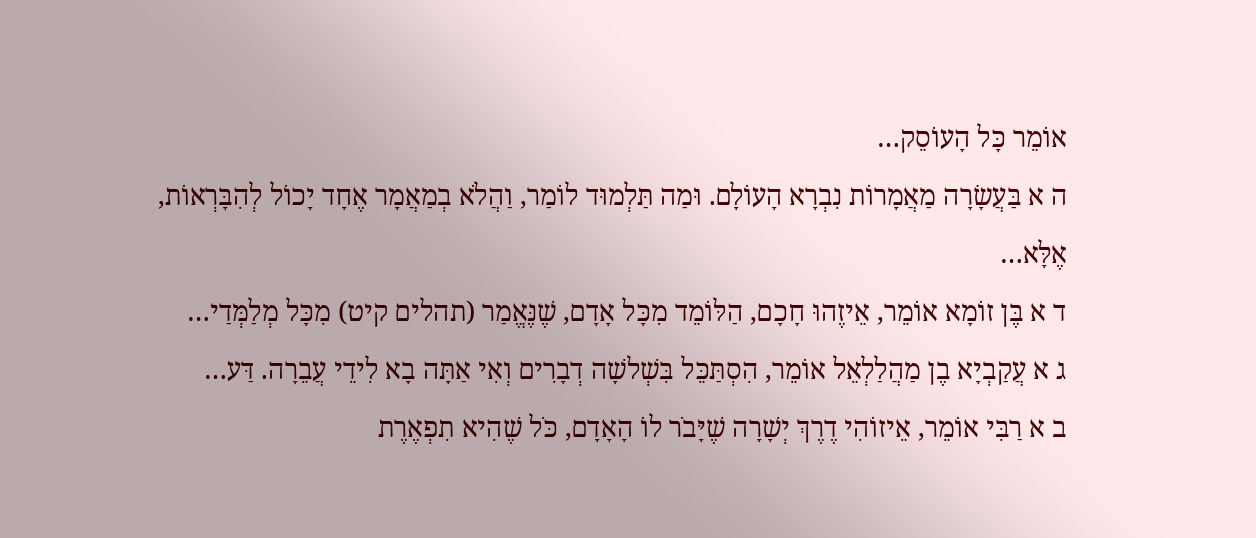אוֹמֵר כָּל הָעוֹסֵק…
ה א בַּעֲשָׂרָה מַאֲמָרוֹת נִבְרָא הָעוֹלָם. וּמַה תַּלְמוּד לוֹמַר, וַהֲלֹא בְמַאֲמָר אֶחָד יָכוֹל לְהִבָּרְאוֹת, אֶלָּא…
ד א בֶּן זוֹמָא אוֹמֵר, אֵיזֶהוּ חָכָם, הַלּוֹמֵד מִכָּל אָדָם, שֶׁנֶּאֱמַר (תהלים קיט) מִכָּל מְלַמְּדַי…
ג א עֲקַבְיָא בֶן מַהֲלַלְאֵל אוֹמֵר, הִסְתַּכֵּל בִּשְׁלשָׁה דְבָרִים וְאִי אַתָּה בָא לִידֵי עֲבֵרָה. דַּע…
ב א רַבִּי אוֹמֵר, אֵיזוֹהִי דֶרֶךְ יְשָׁרָה שֶׁיָּבֹר לוֹ הָאָדָם, כֹּל שֶׁהִיא תִפְאֶרֶת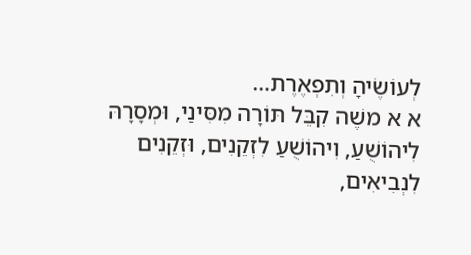לְעוֹשֶׂיהָ וְתִפְאֶרֶת…
א א משֶׁה קִבֵּל תּוֹרָה מִסִּינַי, וּמְסָרָהּ לִיהוֹשֻׁעַ, וִיהוֹשֻׁעַ לִזְקֵנִים, וּזְקֵנִים לִנְבִיאִים,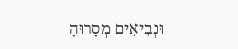וּנְבִיאִים מְסָרוּהָ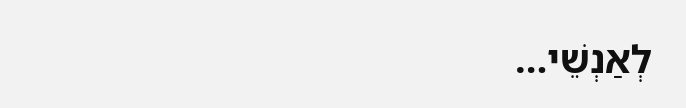לְאַנְשֵׁי…